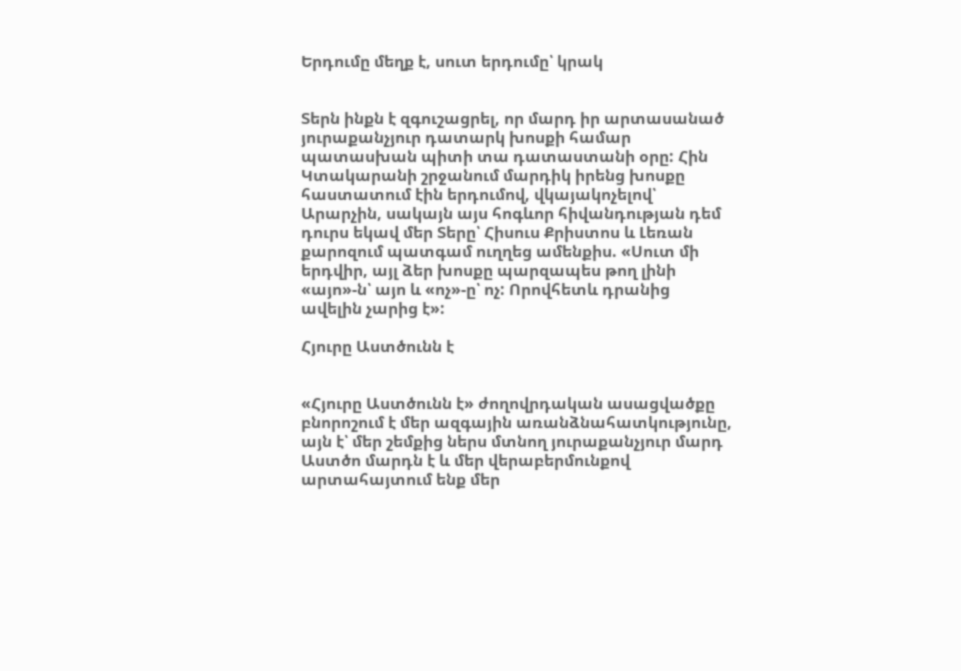Երդումը մեղք է, սուտ երդումը՝ կրակ


Տերն ինքն է զգուշացրել, որ մարդ իր արտասանած յուրաքանչյուր դատարկ խոսքի համար պատասխան պիտի տա դատաստանի օրը: Հին Կտակարանի շրջանում մարդիկ իրենց խոսքը հաստատում էին երդումով, վկայակոչելով՝ Արարչին, սակայն այս հոգևոր հիվանդության դեմ դուրս եկավ մեր Տերը՝ Հիսուս Քրիստոս և Լեռան քարոզում պատգամ ուղղեց ամենքիս. «Սուտ մի երդվիր, այլ ձեր խոսքը պարզապես թող լինի «այո»-ն՝ այո և «ոչ»-ը՝ ոչ: Որովհետև դրանից ավելին չարից է»:

Հյուրը Աստծունն է


«Հյուրը Աստծունն է» ժողովրդական ասացվածքը բնորոշում է մեր ազգային առանձնահատկությունը, այն է՝ մեր շեմքից ներս մտնող յուրաքանչյուր մարդ Աստծո մարդն է և մեր վերաբերմունքով արտահայտում ենք մեր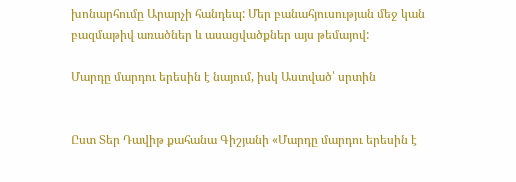խոնարհումը Արարչի հանդեպ: Մեր բանահյուսության մեջ կան բազմաթիվ առածներ և ասացվածքներ այս թեմայով:

Մարդը մարդու երեսին է նայում, իսկ Աստված՝ սրտին


Ըստ Տեր Դավիթ քահանա Գիշյանի «Մարդը մարդու երեսին է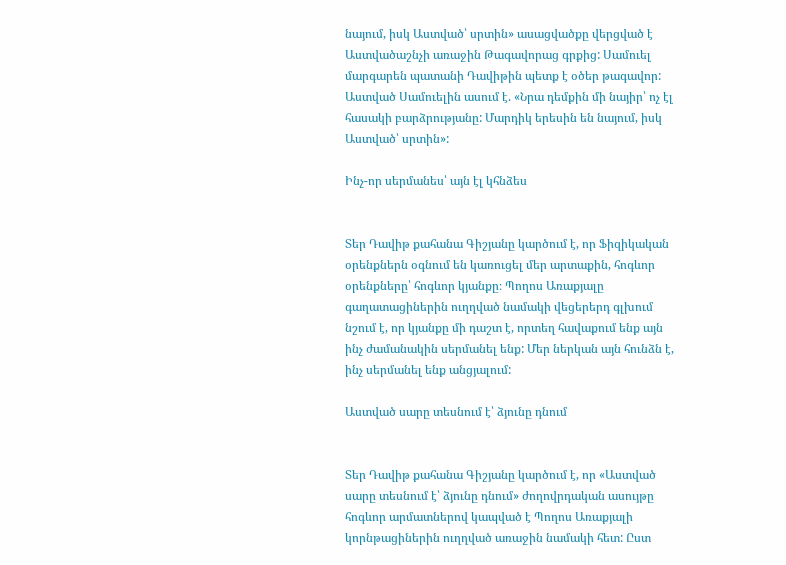նայում, իսկ Աստված՝ սրտին» ասացվածքը վերցված է Աստվածաշնչի առաջին Թագավորաց գրքից: Սամուել մարգարեն պատանի Դավիթին պետք է օծեր թագավոր: Աստված Սամուելին ասում է. «Նրա դեմքին մի նայիր՝ ոչ էլ հասակի բարձրությանը: Մարդիկ երեսին են նայում, իսկ Աստված՝ սրտին»:

Ինչ-որ սերմանես՝ այն էլ կհնձես


Տեր Դավիթ քահանա Գիշյանը կարծում է, որ Ֆիզիկական օրենքներն օգնում են կառուցել մեր արտաքին, հոգևոր օրենքները՝ հոգևոր կյանքը։ Պողոս Առաքյալը գաղատացիներին ուղղված նամակի վեցերերդ գլխում նշում է, որ կյանքը մի դաշտ է, որտեղ հավաքում ենք այն ինչ ժամանակին սերմանել ենք: Մեր ներկան այն հունձն է, ինչ սերմանել ենք անցյալում:

Աստված սարը տեսնում է՝ ձյունը դնում


Տեր Դավիթ քահանա Գիշյանը կարծում է, որ «Աստված սարը տեսնում է՝ ձյունը դնում» ժողովրդական ասույթը հոգևոր արմատներով կապված է Պողոս Առաքյալի կորնթացիներին ուղղված առաջին նամակի հետ: Ըստ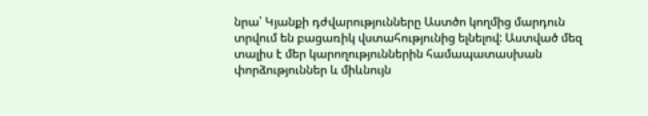նրա՝ Կյանքի դժվարությունները Աստծո կողմից մարդուն տրվում են բացառիկ վստահությունից ելնելով: Աստված մեզ տալիս է մեր կարողություններին համապատասխան փորձություններ և միևնույն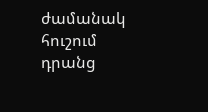ժամանակ հուշում դրանց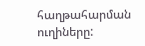հաղթահարման ուղիները: